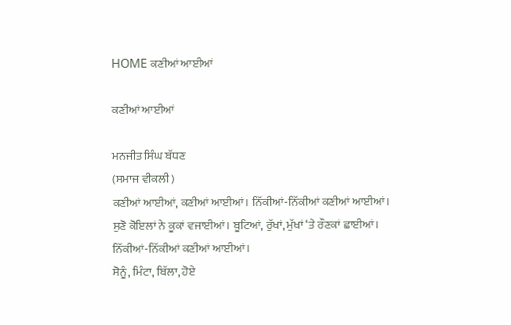HOME ਕਣੀਆਂ ਆਈਆਂ

ਕਣੀਆਂ ਆਈਆਂ

ਮਨਜੀਤ ਸਿੰਘ ਬੱਧਣ
(ਸਮਾਜ ਵੀਕਲੀ)
ਕਣੀਆਂ ਆਈਆਂ, ਕਣੀਆਂ ਆਈਆਂ। ਨਿੱਕੀਆਂ-ਨਿੱਕੀਆਂ ਕਣੀਆਂ ਆਈਆਂ।
ਸੁਣੋ ਕੋਇਲਾਂ ਨੇ ਕੂਕਾਂ ਵਜਾਈਆਂ। ਬੂਟਿਆਂ, ਰੁੱਖਾਂ, ਮੁੱਖਾਂ ‘ਤੇ ਰੌਣਕਾਂ ਛਾਈਆਂ।
ਨਿੱਕੀਆਂ-ਨਿੱਕੀਆਂ ਕਣੀਆਂ ਆਈਆਂ।
ਸੋਨੂੰ, ਮਿੰਟਾ, ਬਿੱਲਾ, ਹੋਏ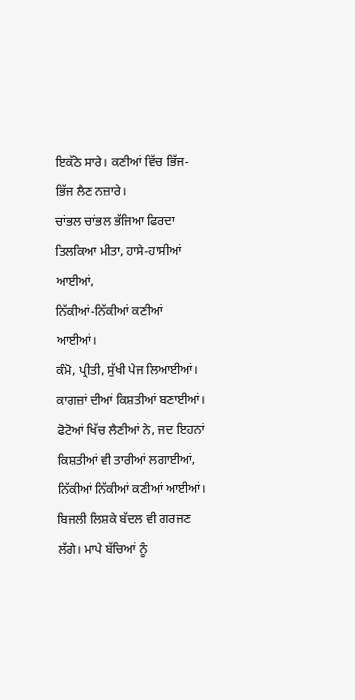ਇਕੱਠੇ ਸਾਰੇ। ਕਣੀਆਂ ਵਿੱਚ ਭਿੱਜ-ਭਿੱਜ ਲੈਣ ਨਜ਼ਾਰੇ।
ਚਾਂਭਲ ਚਾਂਭਲ ਭੱਜਿਆ ਫਿਰਦਾ ਤਿਲਕਿਆ ਮੀਤਾ, ਹਾਸੇ-ਹਾਸੀਆਂ ਆਈਆਂ,
ਨਿੱਕੀਆਂ-ਨਿੱਕੀਆਂ ਕਣੀਆਂ ਆਈਆਂ।
ਕੰਮੋ, ਪ੍ਰੀਤੀ, ਸੁੱਖੀ ਪੇਜ ਲਿਆਈਆਂ। ਕਾਗਜ਼ਾਂ ਦੀਆਂ ਕਿਸ਼ਤੀਆਂ ਬਣਾਈਆਂ।
ਫੋਟੋਆਂ ਖਿੱਚ ਲੈਣੀਆਂ ਨੇ, ਜਦ ਇਹਨਾਂ ਕਿਸ਼ਤੀਆਂ ਵੀ ਤਾਰੀਆਂ ਲਗਾਈਆਂ,
ਨਿੱਕੀਆਂ ਨਿੱਕੀਆਂ ਕਣੀਆਂ ਆਈਆਂ।
ਬਿਜਲੀ ਲਿਸ਼ਕੇ ਬੱਦਲ ਵੀ ਗਰਜਣ ਲੱਗੇ। ਮਾਪੇ ਬੱਚਿਆਂ ਨੂੰ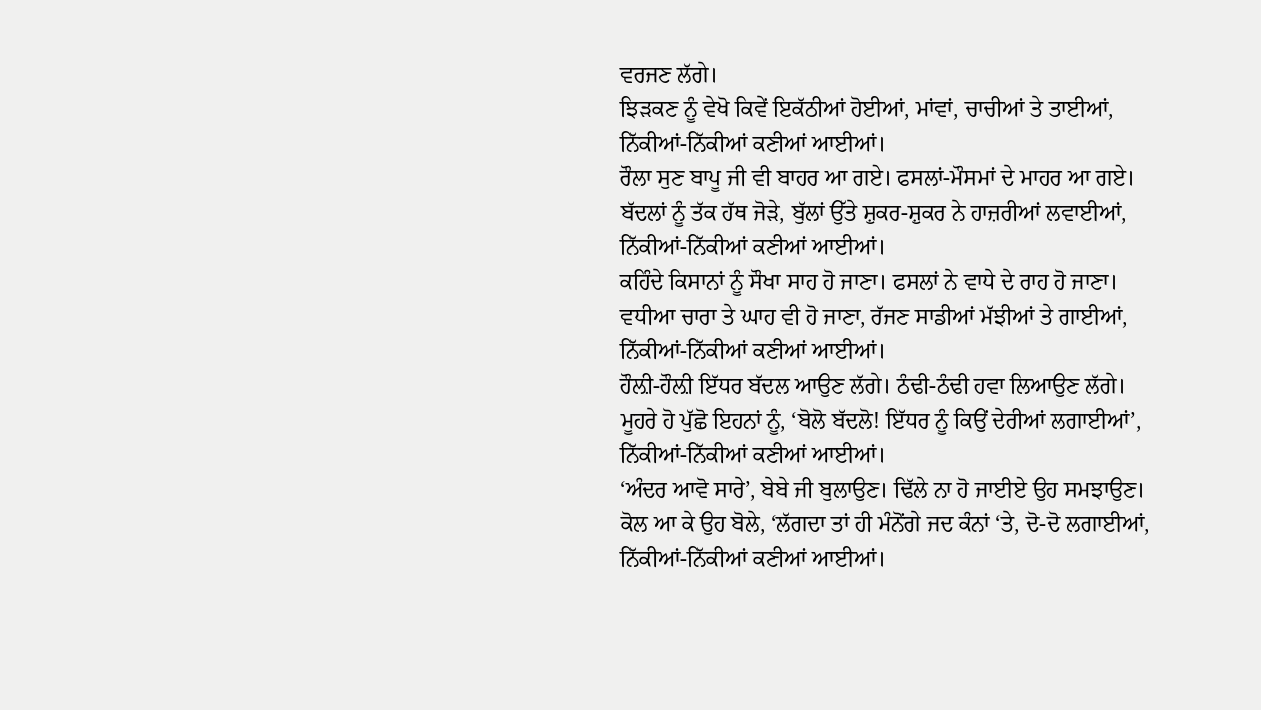ਵਰਜਣ ਲੱਗੇ।
ਝਿੜਕਣ ਨੂੰ ਵੇਖੋ ਕਿਵੇਂ ਇਕੱਠੀਆਂ ਹੋਈਆਂ, ਮਾਂਵਾਂ, ਚਾਚੀਆਂ ਤੇ ਤਾਈਆਂ,
ਨਿੱਕੀਆਂ-ਨਿੱਕੀਆਂ ਕਣੀਆਂ ਆਈਆਂ।
ਰੌਲਾ ਸੁਣ ਬਾਪੂ ਜੀ ਵੀ‌ ਬਾਹਰ ਆ ਗਏ। ਫਸਲਾਂ-ਮੌਸਮਾਂ ਦੇ ਮਾਹਰ ਆ ਗਏ।
ਬੱਦਲਾਂ ਨੂੰ ਤੱਕ ਹੱਥ ਜੋੜੇ, ਬੁੱਲਾਂ ਉੱਤੇ ਸ਼ੁਕਰ-ਸ਼ੁਕਰ ਨੇ ਹਾਜ਼ਰੀਆਂ ਲਵਾਈਆਂ,
ਨਿੱਕੀਆਂ-ਨਿੱਕੀਆਂ ਕਣੀਆਂ ਆਈਆਂ।
ਕਹਿੰਦੇ ਕਿਸਾਨਾਂ ਨੂੰ ਸੌਖਾ ਸਾਹ ਹੋ ਜਾਣਾ। ਫਸਲਾਂ ਨੇ ਵਾਧੇ ਦੇ ਰਾਹ ਹੋ ਜਾਣਾ।
ਵਧੀਆ ਚਾਰਾ ਤੇ ਘਾਹ ਵੀ ਹੋ ਜਾਣਾ, ਰੱਜਣ ਸਾਡੀਆਂ ਮੱਝੀਆਂ ਤੇ ਗਾਈਆਂ,
ਨਿੱਕੀਆਂ-ਨਿੱਕੀਆਂ ਕਣੀਆਂ ਆਈਆਂ।
ਹੌਲ਼ੀ-ਹੌਲ਼ੀ ਇੱਧਰ ਬੱਦਲ ਆਉਣ ਲੱਗੇ। ਠੰਢੀ-ਠੰਢੀ ਹਵਾ ਲਿਆਉਣ ਲੱਗੇ।
ਮੂਹਰੇ ਹੋ ਪੁੱਛੋ ਇਹਨਾਂ ਨੂੰ, ‘ਬੋਲੋ ਬੱਦਲੋ! ਇੱਧਰ ਨੂੰ ਕਿਉਂ ਦੇਰੀਆਂ ਲਗਾਈਆਂ’,
ਨਿੱਕੀਆਂ-ਨਿੱਕੀਆਂ ਕਣੀਆਂ ਆਈਆਂ।
‘ਅੰਦਰ ਆਵੋ ਸਾਰੇ’, ਬੇਬੇ ਜੀ ਬੁਲਾਉਣ। ਢਿੱਲੇ ਨਾ ਹੋ ਜਾਈਏ ਉਹ ਸਮਝਾਉਣ।
ਕੋਲ ਆ ਕੇ ਉਹ ਬੋਲੇ, ‘ਲੱਗਦਾ ਤਾਂ ਹੀ ਮੰਨੋਂਗੇ ਜਦ ਕੰਨਾਂ ‘ਤੇ, ਦੋ-ਦੋ ਲਗਾਈਆਂ,
ਨਿੱਕੀਆਂ-ਨਿੱਕੀਆਂ ਕਣੀਆਂ ਆਈਆਂ।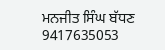ਮਨਜੀਤ ਸਿੰਘ ਬੱਧਣ 9417635053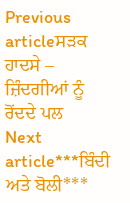Previous articleਸੜਕ ਹਾਦਸੇ – ਜ਼ਿੰਦਗੀਆਂ ਨੂੰ ਰੋਂਦਦੇ ਪਲ
Next article***ਬਿੰਦੀ ਅਤੇ ਬੋਲੀ***